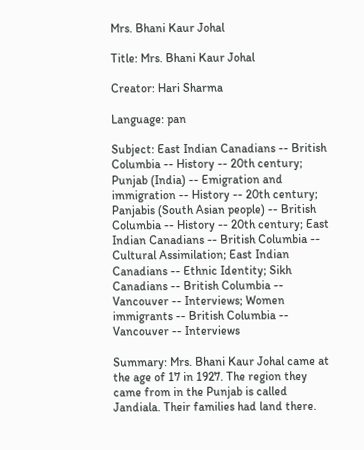Mrs. Bhani Kaur Johal

Title: Mrs. Bhani Kaur Johal

Creator: Hari Sharma

Language: pan

Subject: East Indian Canadians -- British Columbia -- History -- 20th century; Punjab (India) -- Emigration and immigration -- History -- 20th century; Panjabis (South Asian people) -- British Columbia -- History -- 20th century; East Indian Canadians -- British Columbia -- Cultural Assimilation; East Indian Canadians -- Ethnic Identity; Sikh Canadians -- British Columbia -- Vancouver -- Interviews; Women immigrants -- British Columbia -- Vancouver -- Interviews

Summary: Mrs. Bhani Kaur Johal came at the age of 17 in 1927. The region they came from in the Punjab is called Jandiala. Their families had land there.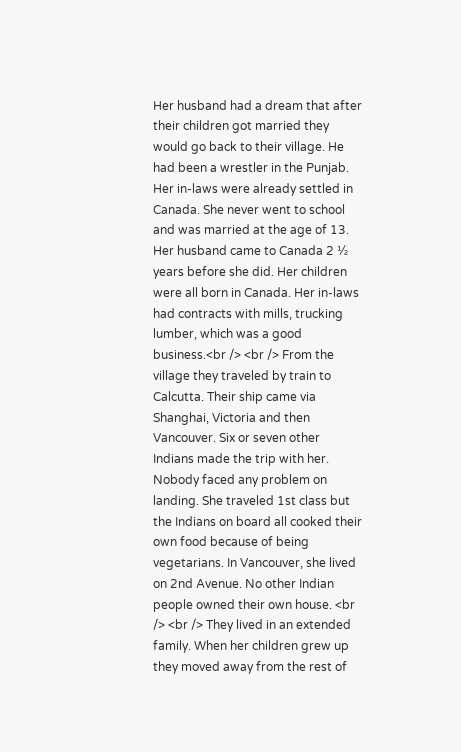Her husband had a dream that after their children got married they would go back to their village. He had been a wrestler in the Punjab. Her in-laws were already settled in Canada. She never went to school and was married at the age of 13. Her husband came to Canada 2 ½ years before she did. Her children were all born in Canada. Her in-laws had contracts with mills, trucking lumber, which was a good business.<br /> <br /> From the village they traveled by train to Calcutta. Their ship came via Shanghai, Victoria and then Vancouver. Six or seven other Indians made the trip with her. Nobody faced any problem on landing. She traveled 1st class but the Indians on board all cooked their own food because of being vegetarians. In Vancouver, she lived on 2nd Avenue. No other Indian people owned their own house. <br /> <br /> They lived in an extended family. When her children grew up they moved away from the rest of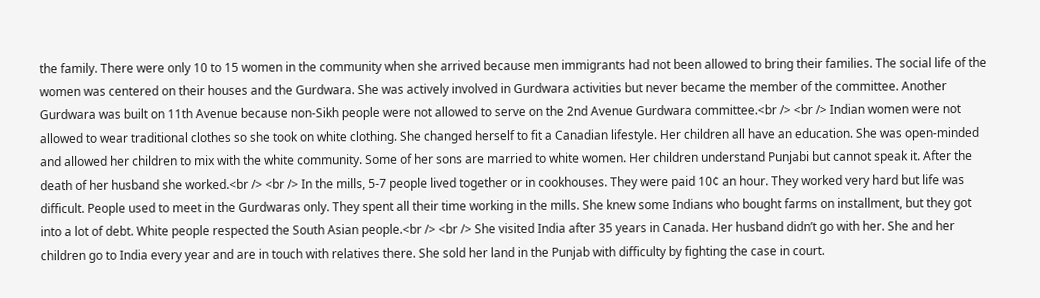the family. There were only 10 to 15 women in the community when she arrived because men immigrants had not been allowed to bring their families. The social life of the women was centered on their houses and the Gurdwara. She was actively involved in Gurdwara activities but never became the member of the committee. Another Gurdwara was built on 11th Avenue because non-Sikh people were not allowed to serve on the 2nd Avenue Gurdwara committee.<br /> <br /> Indian women were not allowed to wear traditional clothes so she took on white clothing. She changed herself to fit a Canadian lifestyle. Her children all have an education. She was open-minded and allowed her children to mix with the white community. Some of her sons are married to white women. Her children understand Punjabi but cannot speak it. After the death of her husband she worked.<br /> <br /> In the mills, 5-7 people lived together or in cookhouses. They were paid 10¢ an hour. They worked very hard but life was difficult. People used to meet in the Gurdwaras only. They spent all their time working in the mills. She knew some Indians who bought farms on installment, but they got into a lot of debt. White people respected the South Asian people.<br /> <br /> She visited India after 35 years in Canada. Her husband didn’t go with her. She and her children go to India every year and are in touch with relatives there. She sold her land in the Punjab with difficulty by fighting the case in court.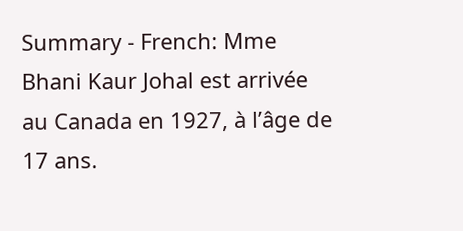Summary - French: Mme Bhani Kaur Johal est arrivée au Canada en 1927, à l’âge de 17 ans.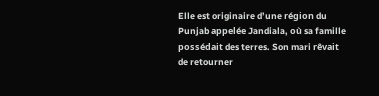Elle est originaire d’une région du Punjab appelée Jandiala, où sa famille possédait des terres. Son mari rêvait de retourner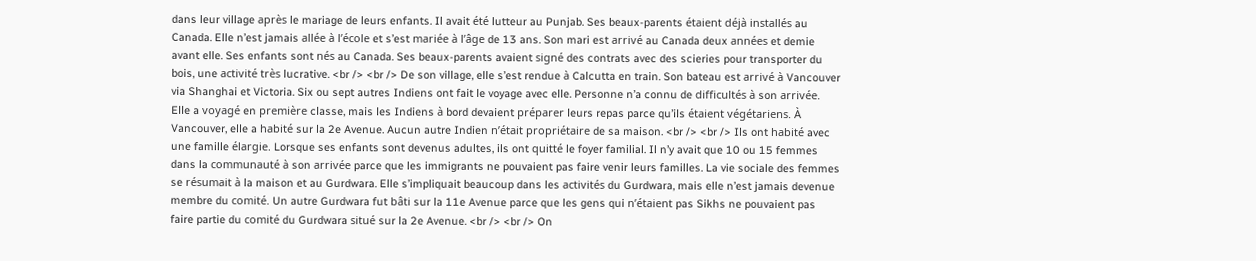dans leur village après le mariage de leurs enfants. Il avait été lutteur au Punjab. Ses beaux-parents étaient déjà installés au Canada. Elle n’est jamais allée à l’école et s’est mariée à l’âge de 13 ans. Son mari est arrivé au Canada deux années et demie avant elle. Ses enfants sont nés au Canada. Ses beaux-parents avaient signé des contrats avec des scieries pour transporter du bois, une activité très lucrative. <br /> <br /> De son village, elle s’est rendue à Calcutta en train. Son bateau est arrivé à Vancouver via Shanghai et Victoria. Six ou sept autres Indiens ont fait le voyage avec elle. Personne n’a connu de difficultés à son arrivée. Elle a voyagé en première classe, mais les Indiens à bord devaient préparer leurs repas parce qu’ils étaient végétariens. À Vancouver, elle a habité sur la 2e Avenue. Aucun autre Indien n’était propriétaire de sa maison. <br /> <br /> Ils ont habité avec une famille élargie. Lorsque ses enfants sont devenus adultes, ils ont quitté le foyer familial. Il n’y avait que 10 ou 15 femmes dans la communauté à son arrivée parce que les immigrants ne pouvaient pas faire venir leurs familles. La vie sociale des femmes se résumait à la maison et au Gurdwara. Elle s’impliquait beaucoup dans les activités du Gurdwara, mais elle n’est jamais devenue membre du comité. Un autre Gurdwara fut bâti sur la 11e Avenue parce que les gens qui n’étaient pas Sikhs ne pouvaient pas faire partie du comité du Gurdwara situé sur la 2e Avenue. <br /> <br /> On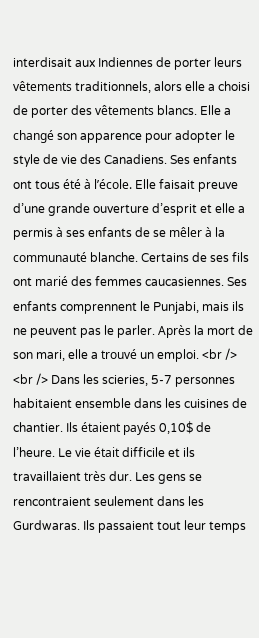interdisait aux Indiennes de porter leurs vêtements traditionnels, alors elle a choisi de porter des vêtements blancs. Elle a changé son apparence pour adopter le style de vie des Canadiens. Ses enfants ont tous été à l’école. Elle faisait preuve d’une grande ouverture d’esprit et elle a permis à ses enfants de se mêler à la communauté blanche. Certains de ses fils ont marié des femmes caucasiennes. Ses enfants comprennent le Punjabi, mais ils ne peuvent pas le parler. Après la mort de son mari, elle a trouvé un emploi. <br /> <br /> Dans les scieries, 5-7 personnes habitaient ensemble dans les cuisines de chantier. Ils étaient payés 0,10$ de l’heure. Le vie était difficile et ils travaillaient très dur. Les gens se rencontraient seulement dans les Gurdwaras. Ils passaient tout leur temps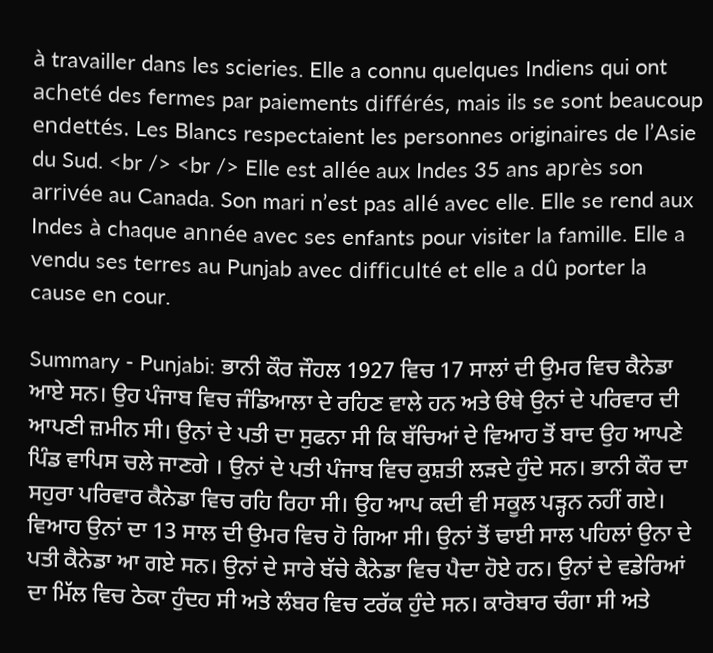à travailler dans les scieries. Elle a connu quelques Indiens qui ont acheté des fermes par paiements différés, mais ils se sont beaucoup endettés. Les Blancs respectaient les personnes originaires de l’Asie du Sud. <br /> <br /> Elle est allée aux Indes 35 ans après son arrivée au Canada. Son mari n’est pas allé avec elle. Elle se rend aux Indes à chaque année avec ses enfants pour visiter la famille. Elle a vendu ses terres au Punjab avec difficulté et elle a dû porter la cause en cour.

Summary - Punjabi: ਭਾਨੀ ਕੌਰ ਜੌਹਲ 1927 ਵਿਚ 17 ਸਾਲਾਂ ਦੀ ਉਮਰ ਵਿਚ ਕੈਨੇਡਾ ਆਏ ਸਨ। ਉਹ ਪੰਜਾਬ ਵਿਚ ਜੰਡਿਆਲਾ ਦੇ ਰਹਿਣ ਵਾਲੇ ਹਨ ਅਤੇ ੳਥੇ ਉਨਾਂ ਦੇ ਪਰਿਵਾਰ ਦੀ ਆਪਣੀ ਜ਼ਮੀਨ ਸੀ। ਉਨਾਂ ਦੇ ਪਤੀ ਦਾ ਸੁਫਨਾ ਸੀ ਕਿ ਬੱਚਿਆਂ ਦੇ ਵਿਆਹ ਤੋਂ ਬਾਦ ਉਹ ਆਪਣੇ ਪਿੰਡ ਵਾਪਿਸ ਚਲੇ ਜਾਣਗੇ । ਉਨਾਂ ਦੇ ਪਤੀ ਪੰਜਾਬ ਵਿਚ ਕੁਸ਼ਤੀ ਲੜਦੇ ਹੁੰਦੇ ਸਨ। ਭਾਨੀ ਕੌਰ ਦਾ ਸਹੁਰਾ ਪਰਿਵਾਰ ਕੈਨੇਡਾ ਵਿਚ ਰਹਿ ਰਿਹਾ ਸੀ। ਉਹ ਆਪ ਕਦੀ ਵੀ ਸਕੂਲ ਪੜ੍ਹਨ ਨਹੀਂ ਗਏ। ਵਿਆਹ ਉਨਾਂ ਦਾ 13 ਸਾਲ ਦੀ ਉਮਰ ਵਿਚ ਹੋ ਗਿਆ ਸੀ। ਉਨਾਂ ਤੋਂ ਢਾਈ ਸਾਲ ਪਹਿਲਾਂ ਉਨਾ ਦੇ ਪਤੀ ਕੈਨੇਡਾ ਆ ਗਏ ਸਨ। ਉਨਾਂ ਦੇ ਸਾਰੇ ਬੱਚੇ ਕੈਨੇਡਾ ਵਿਚ ਪੈਦਾ ਹੋਏ ਹਨ। ਉਨਾਂ ਦੇ ਵਡੇਰਿਆਂ ਦਾ ਮਿੱਲ ਵਿਚ ਠੇਕਾ ਹੁੰਦਹ ਸੀ ਅਤੇ ਲੰਬਰ ਵਿਚ ਟਰੱਕ ਹੁੰਦੇ ਸਨ। ਕਾਰੋਬਾਰ ਚੰਗਾ ਸੀ ਅਤੇ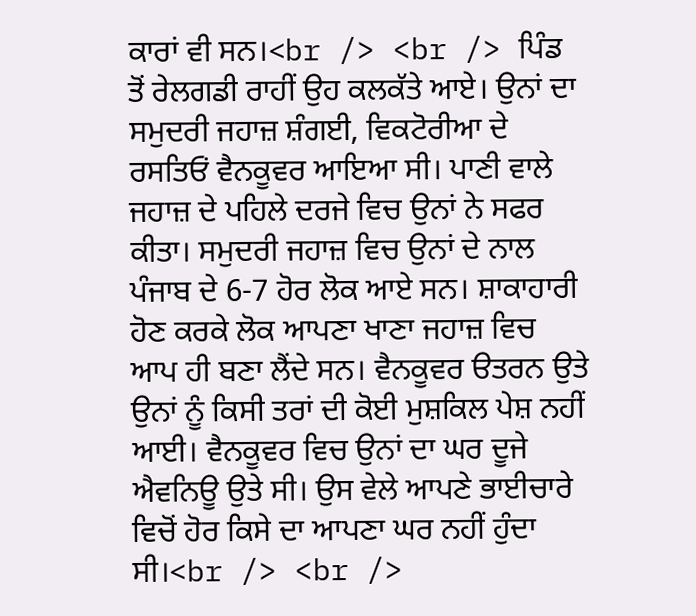ਕਾਰਾਂ ਵੀ ਸਨ।<br /> <br /> ਪਿੰਡ ਤੋਂ ਰੇਲਗਡੀ ਰਾਹੀਂ ਉਹ ਕਲਕੱਤੇ ਆਏ। ਉਨਾਂ ਦਾ ਸਮੁਦਰੀ ਜਹਾਜ਼ ਸ਼ੰਗਈ, ਵਿਕਟੋਰੀਆ ਦੇ ਰਸਤਿਓਂ ਵੈਨਕੂਵਰ ਆਇਆ ਸੀ। ਪਾਣੀ ਵਾਲੇ ਜਹਾਜ਼ ਦੇ ਪਹਿਲੇ ਦਰਜੇ ਵਿਚ ਉਨਾਂ ਨੇ ਸਫਰ ਕੀਤਾ। ਸਮੁਦਰੀ ਜਹਾਜ਼ ਵਿਚ ਉਨਾਂ ਦੇ ਨਾਲ ਪੰਜਾਬ ਦੇ 6-7 ਹੋਰ ਲੋਕ ਆਏ ਸਨ। ਸ਼ਾਕਾਹਾਰੀ ਹੋਣ ਕਰਕੇ ਲੋਕ ਆਪਣਾ ਖਾਣਾ ਜਹਾਜ਼ ਵਿਚ ਆਪ ਹੀ ਬਣਾ ਲੈਂਦੇ ਸਨ। ਵੈਨਕੂਵਰ ੳਤਰਨ ਉਤੇ ਉਨਾਂ ਨੂੰ ਕਿਸੀ ਤਰਾਂ ਦੀ ਕੋਈ ਮੁਸ਼ਕਿਲ ਪੇਸ਼ ਨਹੀਂ ਆਈ। ਵੈਨਕੂਵਰ ਵਿਚ ਉਨਾਂ ਦਾ ਘਰ ਦੂਜੇ ਐਵਨਿਊ ਉਤੇ ਸੀ। ਉਸ ਵੇਲੇ ਆਪਣੇ ਭਾਈਚਾਰੇ ਵਿਚੋਂ ਹੋਰ ਕਿਸੇ ਦਾ ਆਪਣਾ ਘਰ ਨਹੀਂ ਹੁੰਦਾ ਸੀ।<br /> <br />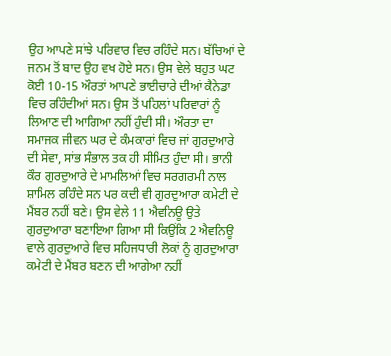ਉਹ ਆਪਣੇ ਸਾਂਝੇ ਪਰਿਵਾਰ ਵਿਚ ਰਹਿੰਦੇ ਸਨ। ਬੱਚਿਆਂ ਦੇ ਜਨਮ ਤੋਂ ਬਾਦ ਉਹ ਵਖ ਹੋਏ ਸਨ। ਉਸ ਵੇਲੇ ਬਹੁਤ ਘਟ ਕੋਈ 10-15 ਔਰਤਾਂ ਆਪਣੇ ਭਾਈਚਾਰੇ ਦੀਆਂ ਕੈਨੇਡਾ ਵਿਚ ਰਹਿੰਦੀਆਂ ਸਨ। ਉਸ ਤੋਂ ਪਹਿਲਾਂ ਪਰਿਵਾਰਾਂ ਨੂੰ ਲਿਆਣ ਦੀ ਆਗਿਆ ਨਹੀਂ ਹੁੰਦੀ ਸੀ। ਔਰਤਾ ਦਾ ਸਮਾਜਕ ਜੀਵਨ ਘਰ ਦੇ ਕੰਮਕਾਰਾਂ ਵਿਚ ਜਾਂ ਗੁਰਦੁਆਰੇ ਦੀ ਸੇਵਾ, ਸਾਂਭ ਸੰਭਾਲ ਤਕ ਹੀ ਸੀਮਿਤ ਹੁੰਦਾ ਸੀ। ਭਾਨੀ ਕੌਰ ਗੁਰਦੁਆਰੇ ਦੇ ਮਾਮਲਿਆਂ ਵਿਚ ਸਰਗਰਮੀ ਨਾਲ ਸ਼ਾਮਿਲ ਰਹਿੰਦੇ ਸਨ ਪਰ ਕਦੀ ਵੀ ਗੁਰਦੁਆਰਾ ਕਮੇਟੀ ਦੇ ਮੈਂਬਰ ਨਹੀਂ ਬਣੇ। ਉਸ ਵੇਲੇ 11 ਐਵਨਿਊ ਉਤੇ ਗੁਰਦੁਆਰਾ ਬਣਾਇਆ ਗਿਆ ਸੀ ਕਿਉਂਕਿ 2 ਐਵਨਿਊ ਵਾਲੇ ਗੁਰਦੁਆਰੇ ਵਿਚ ਸਹਿਜਧਾਰੀ ਲੋਕਾਂ ਨੂੰ ਗੁਰਦੁਆਰਾ ਕਮੇਟੀ ਦੇ ਮੈਂਬਰ ਬਣਨ ਦੀ ਆਗੇਆ ਨਹੀਂ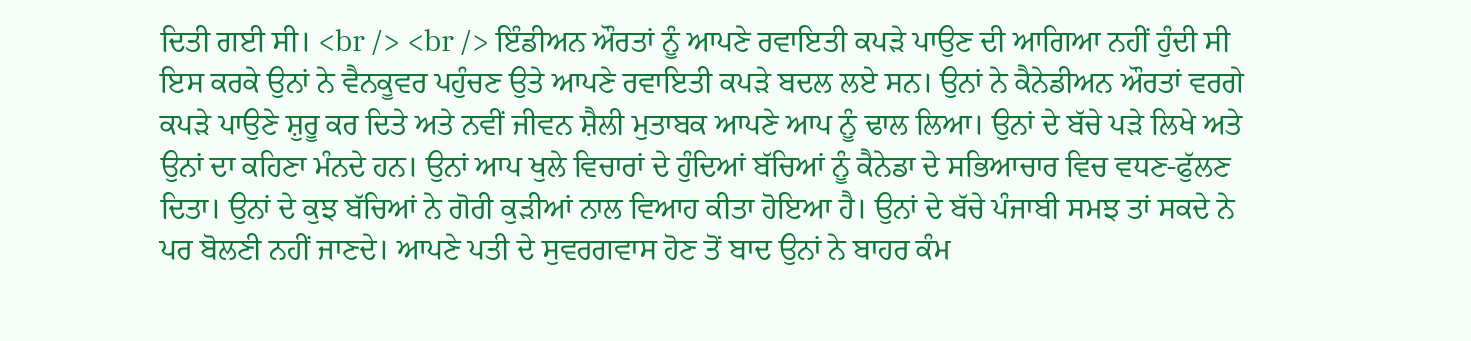ਦਿਤੀ ਗਈ ਸੀ। <br /> <br /> ਇੰਡੀਅਨ ਔਰਤਾਂ ਨੂੰ ਆਪਣੇ ਰਵਾਇਤੀ ਕਪੜੇ ਪਾਉਣ ਦੀ ਆਗਿਆ ਨਹੀਂ ਹੁੰਦੀ ਸੀ ਇਸ ਕਰਕੇ ਉਨਾਂ ਨੇ ਵੈਨਕੂਵਰ ਪਹੁੰਚਣ ਉਤੇ ਆਪਣੇ ਰਵਾਇਤੀ ਕਪੜੇ ਬਦਲ ਲਏ ਸਨ। ਉਨਾਂ ਨੇ ਕੈਨੇਡੀਅਨ ਔਰਤਾਂ ਵਰਗੇ ਕਪੜੇ ਪਾਉਣੇ ਸ਼ੁਰੂ ਕਰ ਦਿਤੇ ਅਤੇ ਨਵੀਂ ਜੀਵਨ ਸ਼ੈਲੀ ਮੁਤਾਬਕ ਆਪਣੇ ਆਪ ਨੂੰ ਢਾਲ ਲਿਆ। ਉਨਾਂ ਦੇ ਬੱਚੇ ਪੜੇ ਲਿਖੇ ਅਤੇ ਉਨਾਂ ਦਾ ਕਹਿਣਾ ਮੰਨਦੇ ਹਨ। ਉਨਾਂ ਆਪ ਖੁਲੇ ਵਿਚਾਰਾਂ ਦੇ ਹੁੰਦਿਆਂ ਬੱਚਿਆਂ ਨੂੰ ਕੈਨੇਡਾ ਦੇ ਸਭਿਆਚਾਰ ਵਿਚ ਵਧਣ-ਫੁੱਲਣ ਦਿਤਾ। ਉਨਾਂ ਦੇ ਕੁਝ ਬੱਚਿਆਂ ਨੇ ਗੋਰੀ ਕੁੜੀਆਂ ਨਾਲ ਵਿਆਹ ਕੀਤਾ ਹੋਇਆ ਹੈ। ਉਨਾਂ ਦੇ ਬੱਚੇ ਪੰਜਾਬੀ ਸਮਝ ਤਾਂ ਸਕਦੇ ਨੇ ਪਰ ਬੋਲਣੀ ਨਹੀਂ ਜਾਣਦੇ। ਆਪਣੇ ਪਤੀ ਦੇ ਸੁਵਰਗਵਾਸ ਹੋਣ ਤੋਂ ਬਾਦ ਉਨਾਂ ਨੇ ਬਾਹਰ ਕੰਮ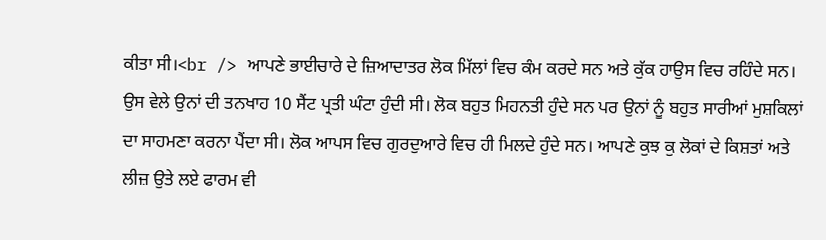ਕੀਤਾ ਸੀ।<br /> ਆਪਣੇ ਭਾਈਚਾਰੇ ਦੇ ਜ਼ਿਆਦਾਤਰ ਲੋਕ ਮਿੱਲਾਂ ਵਿਚ ਕੰਮ ਕਰਦੇ ਸਨ ਅਤੇ ਕੁੱਕ ਹਾਉਸ ਵਿਚ ਰਹਿੰਦੇ ਸਨ। ਉਸ ਵੇਲੇ ਉਨਾਂ ਦੀ ਤਨਖਾਹ 10 ਸੈਂਟ ਪ੍ਰਤੀ ਘੰਟਾ ਹੁੰਦੀ ਸੀ। ਲੋਕ ਬਹੁਤ ਮਿਹਨਤੀ ਹੁੰਦੇ ਸਨ ਪਰ ਉਨਾਂ ਨੂੰ ਬਹੁਤ ਸਾਰੀਆਂ ਮੁਸ਼ਕਿਲਾਂ ਦਾ ਸਾਹਮਣਾ ਕਰਨਾ ਪੈਂਦਾ ਸੀ। ਲੋਕ ਆਪਸ ਵਿਚ ਗੁਰਦੁਆਰੇ ਵਿਚ ਹੀ ਮਿਲਦੇ ਹੁੰਦੇ ਸਨ। ਆਪਣੇ ਕੁਝ ਕੁ ਲੋਕਾਂ ਦੇ ਕਿਸ਼ਤਾਂ ਅਤੇ ਲੀਜ਼ ਉਤੇ ਲਏ ਫਾਰਮ ਵੀ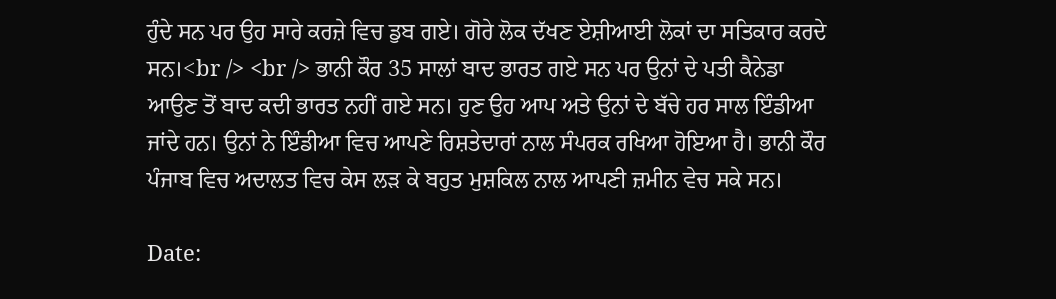ਹੁੰਦੇ ਸਨ ਪਰ ਉਹ ਸਾਰੇ ਕਰਜ਼ੇ ਵਿਚ ਡੁਬ ਗਏ। ਗੋਰੇ ਲੋਕ ਦੱਖਣ ਏਸ਼ੀਆਈ ਲੋਕਾਂ ਦਾ ਸਤਿਕਾਰ ਕਰਦੇ ਸਨ।<br /> <br /> ਭਾਨੀ ਕੌਰ 35 ਸਾਲਾਂ ਬਾਦ ਭਾਰਤ ਗਏ ਸਨ ਪਰ ਉਨਾਂ ਦੇ ਪਤੀ ਕੈਨੇਡਾ ਆਉਣ ਤੋਂ ਬਾਦ ਕਦੀ ਭਾਰਤ ਨਹੀਂ ਗਏ ਸਨ। ਹੁਣ ਉਹ ਆਪ ਅਤੇ ਉਨਾਂ ਦੇ ਬੱਚੇ ਹਰ ਸਾਲ ਇੰਡੀਆ ਜਾਂਦੇ ਹਨ। ਉਨਾਂ ਨੇ ਇੰਡੀਆ ਵਿਚ ਆਪਣੇ ਰਿਸ਼ਤੇਦਾਰਾਂ ਨਾਲ ਸੰਪਰਕ ਰਖਿਆ ਹੋਇਆ ਹੈ। ਭਾਨੀ ਕੌਰ ਪੰਜਾਬ ਵਿਚ ਅਦਾਲਤ ਵਿਚ ਕੇਸ ਲੜ ਕੇ ਬਹੁਤ ਮੁਸ਼ਕਿਲ ਨਾਲ ਆਪਣੀ ਜ਼ਮੀਨ ਵੇਚ ਸਕੇ ਸਨ।

Date: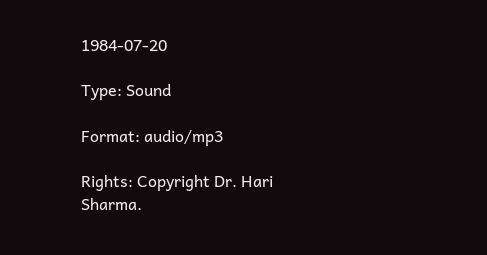1984-07-20

Type: Sound

Format: audio/mp3

Rights: Copyright Dr. Hari Sharma.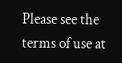Please see the terms of use at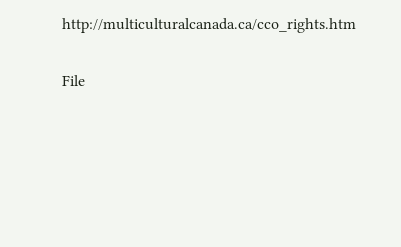http://multiculturalcanada.ca/cco_rights.htm

File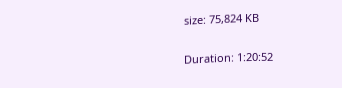size: 75,824 KB

Duration: 1:20:52